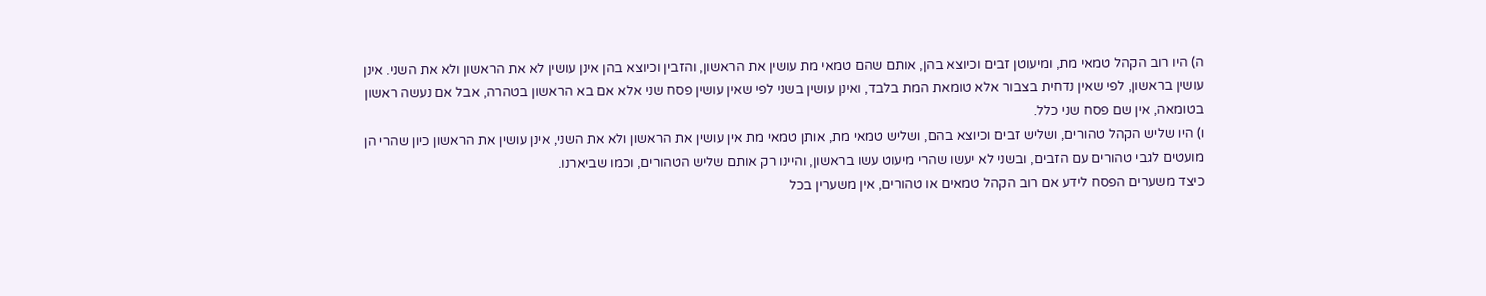ה) היו רוב הקהל טמאי מת, ומיעוטן זבים וכיוצא בהן, אותם שהם טמאי מת עושין את הראשון, והזבין וכיוצא בהן אינן עושין לא את הראשון ולא את השני. אינן עושין בראשון, לפי שאין נדחית בצבור אלא טומאת המת בלבד, ואינן עושין בשני לפי שאין עושין פסח שני אלא אם בא הראשון בטהרה, אבל אם נעשה ראשון בטומאה, אין שם פסח שני כלל.
ו) היו שליש הקהל טהורים, ושליש זבים וכיוצא בהם, ושליש טמאי מת, אותן טמאי מת אין עושין את הראשון ולא את השני, אינן עושין את הראשון כיון שהרי הן מועטים לגבי טהורים עם הזבים, ובשני לא יעשו שהרי מיעוט עשו בראשון, והיינו רק אותם שליש הטהורים, וכמו שביארנו.
כיצד משערים הפסח לידע אם רוב הקהל טמאים או טהורים, אין משערין בכל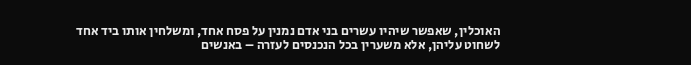האוכלין, שאפשר שיהיו עשרים בני אדם נמנין על פסח אחד, ומשלחין אותו ביד אחד לשחוט עליהן, אלא משערין בכל הנכנסים לעזרה – באנשים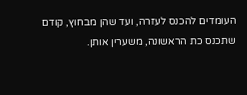העומדים להכנס לעזרה, ועד שהן מבחוץ, קודם שתכנס כת הראשונה, משערין אותן.